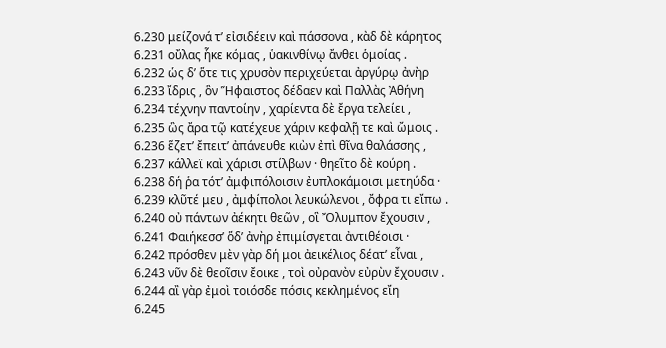6.230 μείζονά τ’ εἰσιδέειν καὶ πάσσονα , κὰδ δὲ κάρητος
6.231 οὔλας ἧκε κόμας , ὑακινθίνῳ ἄνθει ὁμοίας .
6.232 ὡς δ’ ὅτε τις χρυσὸν περιχεύεται ἀργύρῳ ἀνὴρ
6.233 ἴδρις , ὃν Ἥφαιστος δέδαεν καὶ Παλλὰς Ἀθήνη
6.234 τέχνην παντοίην , χαρίεντα δὲ ἔργα τελείει ,
6.235 ὣς ἄρα τῷ κατέχευε χάριν κεφαλῇ τε καὶ ὤμοις .
6.236 ἕζετ’ ἔπειτ’ ἀπάνευθε κιὼν ἐπὶ θῖνα θαλάσσης ,
6.237 κάλλεϊ καὶ χάρισι στίλβων · θηεῖτο δὲ κούρη .
6.238 δή ῥα τότ’ ἀμφιπόλοισιν ἐυπλοκάμοισι μετηύδα ·
6.239 κλῦτέ μευ , ἀμφίπολοι λευκώλενοι , ὄφρα τι εἴπω .
6.240 οὐ πάντων ἀέκητι θεῶν , οἳ Ὄλυμπον ἔχουσιν ,
6.241 Φαιήκεσσ’ ὅδ’ ἀνὴρ ἐπιμίσγεται ἀντιθέοισι ·
6.242 πρόσθεν μὲν γὰρ δή μοι ἀεικέλιος δέατ’ εἶναι ,
6.243 νῦν δὲ θεοῖσιν ἔοικε , τοὶ οὐρανὸν εὐρὺν ἔχουσιν .
6.244 αἲ γὰρ ἐμοὶ τοιόσδε πόσις κεκλημένος εἴη
6.245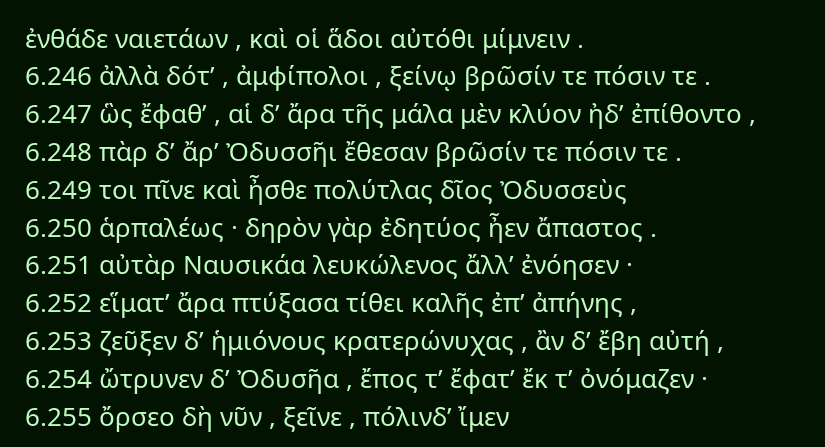ἐνθάδε ναιετάων , καὶ οἱ ἅδοι αὐτόθι μίμνειν .
6.246 ἀλλὰ δότ’ , ἀμφίπολοι , ξείνῳ βρῶσίν τε πόσιν τε .
6.247 ὣς ἔφαθ’ , αἱ δ’ ἄρα τῆς μάλα μὲν κλύον ἠδ’ ἐπίθοντο ,
6.248 πὰρ δ’ ἄρ’ Ὀδυσσῆι ἔθεσαν βρῶσίν τε πόσιν τε .
6.249 τοι πῖνε καὶ ἦσθε πολύτλας δῖος Ὀδυσσεὺς
6.250 ἁρπαλέως · δηρὸν γὰρ ἐδητύος ἦεν ἄπαστος .
6.251 αὐτὰρ Ναυσικάα λευκώλενος ἄλλ’ ἐνόησεν ·
6.252 εἵματ’ ἄρα πτύξασα τίθει καλῆς ἐπ’ ἀπήνης ,
6.253 ζεῦξεν δ’ ἡμιόνους κρατερώνυχας , ἂν δ’ ἔβη αὐτή ,
6.254 ὤτρυνεν δ’ Ὀδυσῆα , ἔπος τ’ ἔφατ’ ἔκ τ’ ὀνόμαζεν ·
6.255 ὄρσεο δὴ νῦν , ξεῖνε , πόλινδ’ ἴμεν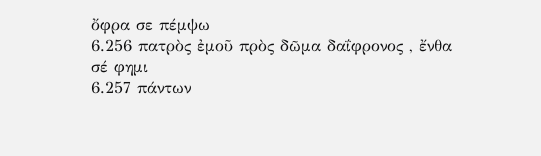ὄφρα σε πέμψω
6.256 πατρὸς ἐμοῦ πρὸς δῶμα δαΐφρονος , ἔνθα σέ φημι
6.257 πάντων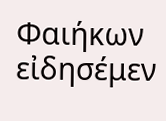Φαιήκων εἰδησέμεν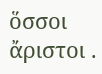ὅσσοι ἄριστοι .